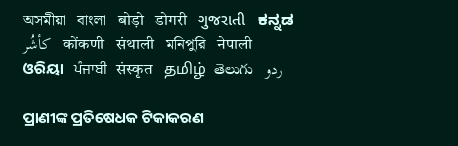অসমীয়া   বাংলা   बोड़ो   डोगरी   ગુજરાતી   ಕನ್ನಡ   كأشُر   कोंकणी   संथाली   মনিপুরি   नेपाली   ଓରିୟା   ਪੰਜਾਬੀ   संस्कृत   தமிழ்  తెలుగు   ردو

ପ୍ରାଣୀଙ୍କ ପ୍ରତିଷେଧକ ଟିକାକରଣ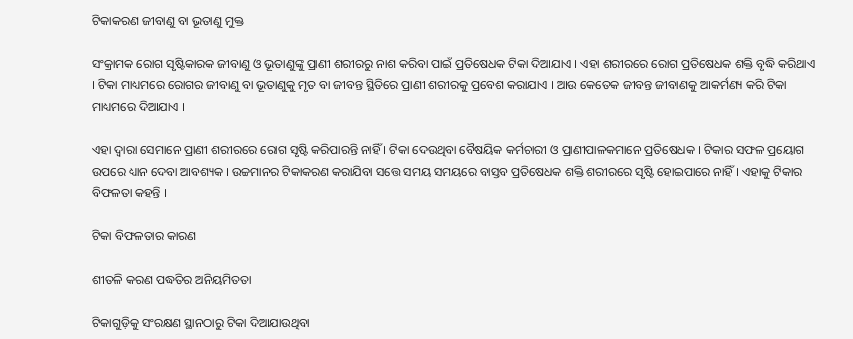ଟିକାକରଣ ଜୀବାଣୁ ବା ଭୂତାଣୁ ମୁକ୍ତ

ସଂକ୍ରାମକ ରୋଗ ସୃଷ୍ଟିକାରକ ଜୀବାଣୁ ଓ ଭୂତାଣୁଙ୍କୁ ପ୍ରାଣୀ ଶରୀରରୁ ନାଶ କରିବା ପାଇଁ ପ୍ରତିଷେଧକ ଟିକା ଦିଆଯାଏ । ଏହା ଶରୀରରେ ରୋଗ ପ୍ରତିଷେଧକ ଶକ୍ତି ବୃଦ୍ଧି କରିଥାଏ । ଟିକା ମାଧ୍ୟମରେ ରୋଗର ଜୀବାଣୁ ବା ଭୂତାଣୁକୁ ମୃତ ବା ଜୀବନ୍ତ ସ୍ଥିତିରେ ପ୍ରାଣୀ ଶରୀରକୁ ପ୍ରବେଶ କରାଯାଏ । ଆଉ କେତେକ ଜୀବନ୍ତ ଜୀବାଣକୁ ଆକର୍ମଣ୍ୟ କରି ଟିକା ମାଧ୍ୟମରେ ଦିଆଯାଏ ।

ଏହା ଦ୍ଵାରା ସେମାନେ ପ୍ରାଣୀ ଶରୀରରେ ରୋଗ ସୃଷ୍ଟି କରିପାରନ୍ତି ନାହିଁ । ଟିକା ଦେଉଥିବା ବୈଷୟିକ କର୍ମଚାରୀ ଓ ପ୍ରାଣୀପାଳକମାନେ ପ୍ରତିଷେଧକ । ଟିକାର ସଫଳ ପ୍ରୟୋଗ ଉପରେ ଧ୍ୟାନ ଦେବା ଆବଶ୍ୟକ । ଉଚ୍ଚମାନର ଟିକାକରଣ କରାଯିବା ସତ୍ତେ ସମୟ ସମୟରେ ବାସ୍ତବ ପ୍ରତିଷେଧକ ଶକ୍ତି ଶରୀରରେ ସୃଷ୍ଟି ହୋଇପାରେ ନାହିଁ । ଏହାକୁ ଟିକାର ବିଫଳତା କହନ୍ତି ।

ଟିକା ବିଫଳତାର କାରଣ

ଶୀତଳି କରଣ ପଦ୍ଧତିର ଅନିୟମିତତା

ଟିକାଗୁଡ଼ିକୁ ସଂରକ୍ଷଣ ସ୍ଥାନଠାରୁ ଟିକା ଦିଆଯାଉଥିବା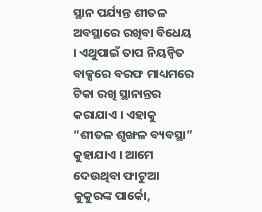ସ୍ଥାନ ପର୍ଯ୍ୟନ୍ତ ଶୀତଳ ଅବସ୍ଥାରେ ରଖିବା ବିଧେୟ । ଏଥୁପାଇଁ ତାପ ନିୟନ୍ୱିତ ବାକ୍ସରେ ବରଫ ମାଧ୍ୟମରେ ଟିକା ରଖି ସ୍ଥାନାନ୍ତର କରାଯାଏ । ଏହାକୁ “ଶୀତଳ ଶୃଙ୍ଖଳ ବ୍ୟବସ୍ଥା” କୁହାଯାଏ । ଆମେ ଦେଉଥିବା ଫାଟୁଆ କୁକୁରଙ୍କ ପାର୍କୋ,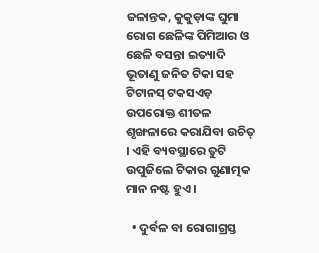ଜଳାନ୍ତକ, କୁକୁଡ଼ାଙ୍କ ଘୁମା ରୋଗ ଛେଳିଙ୍କ ପିମିଆର ଓ ଛେଳି ବସନ୍ତା ଇତ୍ୟାଦି ଭୂତାଣୁ ଜନିତ ଟିକା ସହ ଟିଟାନସ୍ ଟକସଏଡ଼ ଉପରୋକ୍ତ ଶୀତଳ ଶୃଙ୍ଖଳାରେ କରାଯିବା ଉଚିତ୍ । ଏହି ବ୍ୟବସ୍ଥାରେ ତୁଟି ଉପୁଜିଲେ ଟିକାର ଗୁଣାତ୍ମକ ମାନ ନଷ୍ଟ ହୁଏ ।

  • ଦୁର୍ବଳ ବା ରୋଗାଗ୍ରସ୍ତ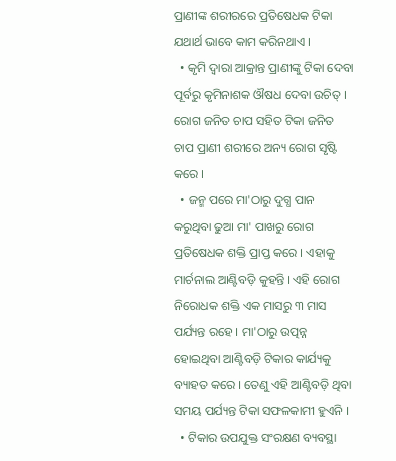ପ୍ରାଣୀଙ୍କ ଶରୀରରେ ପ୍ରତିଷେଧକ ଟିକା ଯଥାର୍ଥ ଭାବେ କାମ କରିନଥାଏ ।
  • କୃମି ଦ୍ଵାରା ଆକ୍ରାନ୍ତ ପ୍ରାଣୀଙ୍କୁ ଟିକା ଦେବା ପୂର୍ବରୁ କୃମିନାଶକ ଔଷଧ ଦେବା ଉଚିତ୍ । ରୋଗ ଜନିତ ଚାପ ସହିତ ଟିକା ଜନିତ ଚାପ ପ୍ରାଣୀ ଶରୀରେ ଅନ୍ୟ ରୋଗ ସୃଷ୍ଟି କରେ ।
  • ଜନ୍ମ ପରେ ମା'ଠାରୁ ଦୁଗ୍ଧ ପାନ କରୁଥିବା ଢୁଆ ମା' ପାଖରୁ ରୋଗ ପ୍ରତିଷେଧକ ଶକ୍ତି ପ୍ରାପ୍ତ କରେ । ଏହାକୁ ମାର୍ଚନାଲ ଆଣ୍ଟିବଡ଼ି କୁହନ୍ତି । ଏହି ରୋଗ ନିରୋଧକ ଶକ୍ତି ଏକ ମାସରୁ ୩ ମାସ ପର୍ଯ୍ୟନ୍ତ ରହେ । ମା'ଠାରୁ ଉତ୍ପନ୍ନ ହୋଇଥିବା ଆଣ୍ଟିବଡ଼ି ଟିକାର କାର୍ଯ୍ୟକୁ ବ୍ୟାହତ କରେ । ତେଣୁ ଏହି ଆଣ୍ଟିବଡ଼ି ଥିବା ସମୟ ପର୍ଯ୍ୟନ୍ତ ଟିକା ସଫଳକାମୀ ହୁଏନି ।
  • ଟିକାର ଉପଯୁକ୍ତ ସଂରକ୍ଷଣ ବ୍ୟବସ୍ଥା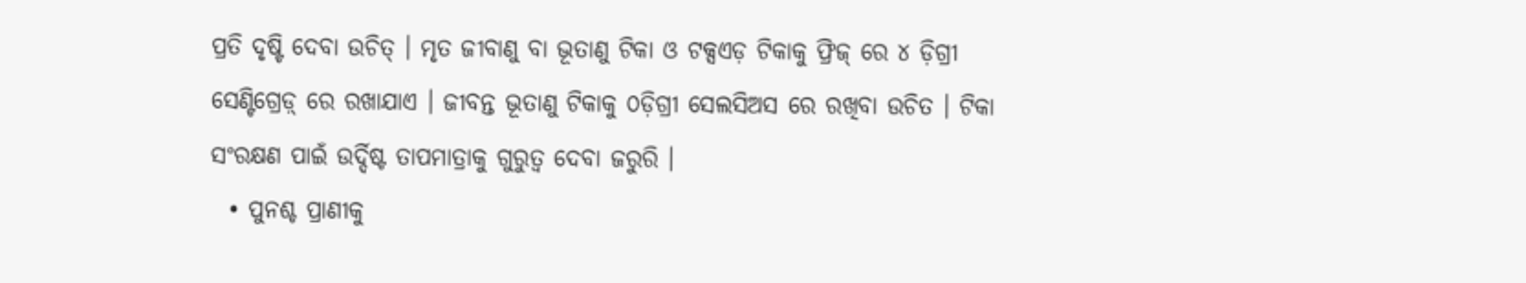ପ୍ରତି ଦୃଷ୍ଟି ଦେବା ଉଚିତ୍ । ମୃତ ଜୀବାଣୁ ବା ଭୂତାଣୁ ଟିକା ଓ ଟକ୍ସଏଡ଼ ଟିକାକୁ ଫ୍ରିଜ୍ ରେ ୪ ଡ଼ିଗ୍ରୀ ସେଣ୍ଟିଗ୍ରେଡ଼୍ ରେ ରଖାଯାଏ । ଜୀବନ୍ତ ଭୂତାଣୁ ଟିକାକୁ ୦ଡ଼ିଗ୍ରୀ ସେଲସିଅସ ରେ ରଖିବା ଉଚିତ । ଟିକା ସଂରକ୍ଷଣ ପାଇଁ ଉର୍ଦ୍ଦିଷ୍ଟ ତାପମାତ୍ରାକୁ ଗୁରୁତ୍ଵ ଦେବା ଜରୁରି ।
  • ପୁନଶ୍ଚ ପ୍ରାଣୀକୁ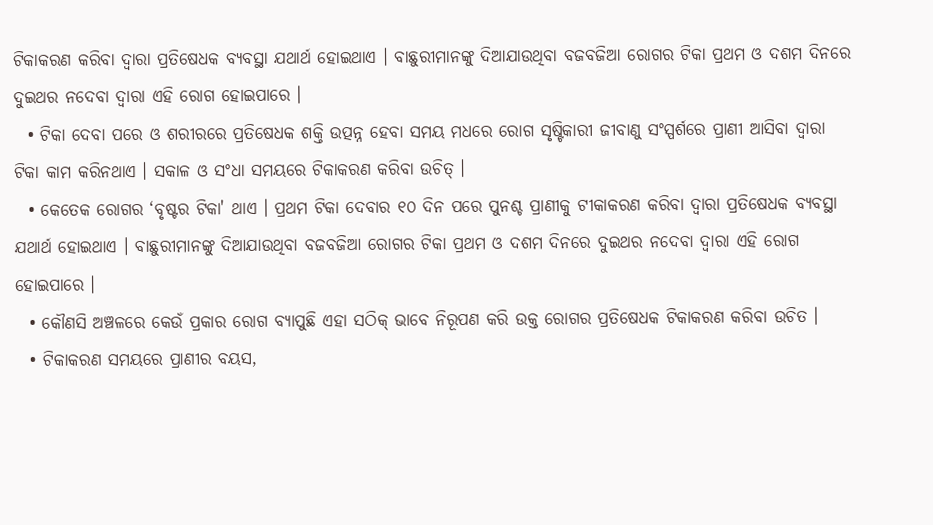ଟିକାକରଣ କରିବା ଦ୍ଵାରା ପ୍ରତିଷେଧକ ବ୍ୟବସ୍ଥା ଯଥାର୍ଥ ହୋଇଥାଏ । ବାଛୁରୀମାନଙ୍କୁ ଦିଆଯାଉଥିବା ବଜବଜିଆ ରୋଗର ଟିକା ପ୍ରଥମ ଓ ଦଶମ ଦିନରେ ଦୁଇଥର ନଦେବା ଦ୍ଵାରା ଏହି ରୋଗ ହୋଇପାରେ ।
  • ଟିକା ଦେବା ପରେ ଓ ଶରୀରରେ ପ୍ରତିଷେଧକ ଶକ୍ତି ଉତ୍ପନ୍ନ ହେବା ସମୟ ମଧରେ ରୋଗ ସୃଷ୍ଟିକାରୀ ଜୀବାଣୁ ସଂସ୍ପର୍ଶରେ ପ୍ରାଣୀ ଆସିବା ଦ୍ଵାରା ଟିକା କାମ କରିନଥାଏ । ସକାଳ ଓ ସଂଧା ସମୟରେ ଟିକାକରଣ କରିବା ଉଚିତ୍ ।
  • କେତେକ ରୋଗର ‘ବୃଷ୍ଟର ଟିକା' ଥାଏ । ପ୍ରଥମ ଟିକା ଦେବାର ୧୦ ଦିନ ପରେ ପୁନଶ୍ଚ ପ୍ରାଣୀକୁ ଟୀକାକରଣ କରିବା ଦ୍ଵାରା ପ୍ରତିଷେଧକ ବ୍ୟବସ୍ଥା ଯଥାର୍ଥ ହୋଇଥାଏ । ବାଛୁରୀମାନଙ୍କୁ ଦିଆଯାଉଥିବା ବଜବଜିଆ ରୋଗର ଟିକା ପ୍ରଥମ ଓ ଦଶମ ଦିନରେ ଦୁଇଥର ନଦେବା ଦ୍ଵାରା ଏହି ରୋଗ ହୋଇପାରେ ।
  • କୌଣସି ଅଞ୍ଚଳରେ କେଉଁ ପ୍ରକାର ରୋଗ ବ୍ୟାପୁଛି ଏହା ସଠିକ୍ ଭାବେ ନିରୂପଣ କରି ଉକ୍ତ ରୋଗର ପ୍ରତିଷେଧକ ଟିକାକରଣ କରିବା ଉଚିତ ।
  • ଟିକାକରଣ ସମୟରେ ପ୍ରାଣୀର ବୟସ,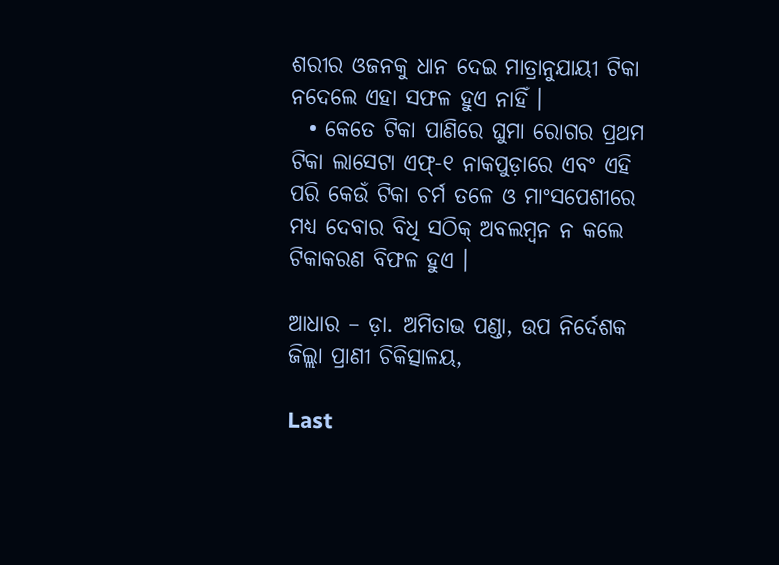ଶରୀର ଓଜନକୁ ଧାନ ଦେଇ ମାତ୍ରାନୁଯାୟୀ ଟିକା ନଦେଲେ ଏହା ସଫଳ ହୁଏ ନାହିଁ ।
  • କେତେ ଟିକା ପାଣିରେ ଘୁମା ରୋଗର ପ୍ରଥମ ଟିକା ଲାସେଟା ଏଫ୍-୧ ନାକପୁଡ଼ାରେ ଏବଂ ଏହି ପରି କେଉଁ ଟିକା ଚର୍ମ ତଳେ ଓ ମାଂସପେଶୀରେ ମଧ୍ୟ ଦେବାର ବିଧି ସଠିକ୍ ଅବଲମ୍ବନ ନ କଲେ ଟିକାକରଣ ବିଫଳ ହୁଏ ।

ଆଧାର – ଡ଼ା. ଅମିତାଭ ପଣ୍ଡା, ଉପ ନିର୍ଦେଶକ ଜିଲ୍ଲା ପ୍ରାଣୀ ଚିକିତ୍ସାଳୟ,

Last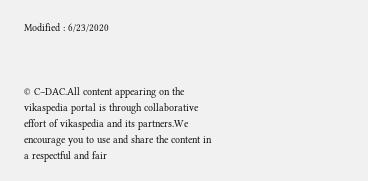Modified : 6/23/2020



© C–DAC.All content appearing on the vikaspedia portal is through collaborative effort of vikaspedia and its partners.We encourage you to use and share the content in a respectful and fair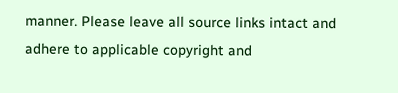manner. Please leave all source links intact and adhere to applicable copyright and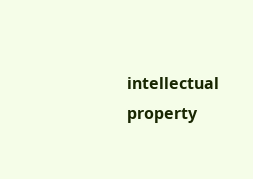intellectual property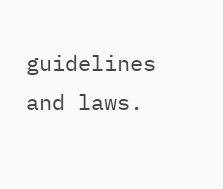guidelines and laws.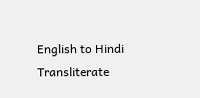English to Hindi Transliterate